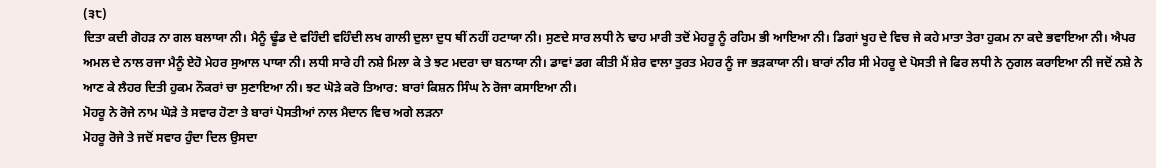(੩੮)
ਦਿਤਾ ਕਦੀ ਗੋਹੜ ਨਾ ਗਲ ਬਲਾਯਾ ਨੀ। ਮੈਨੂੰ ਢੂੰਡ ਦੇ ਵਹਿੰਦੀ ਵਹਿੰਦੀ ਲਖ ਗਾਲੀ ਦੁਲਾ ਦੁਧ ਥੀਂ ਨਹੀਂ ਹਟਾਯਾ ਨੀ। ਸੁਣਦੇ ਸਾਰ ਲਧੀ ਨੇ ਢਾਹ ਮਾਰੀ ਤਦੋਂ ਮੇਹਰੂ ਨੂੰ ਰਹਿਮ ਭੀ ਆਇਆ ਨੀ। ਡਿਗਾਂ ਖੂਹ ਦੇ ਵਿਚ ਜੇ ਕਹੇ ਮਾਤਾ ਤੇਰਾ ਹੁਕਮ ਨਾ ਕਦੇ ਭਵਾਇਆ ਨੀ। ਐਪਰ ਅਮਲ ਦੇ ਨਾਲ ਰਜਾ ਮੈਨੂੰ ਏਹੋ ਮੇਹਰ ਸੁਆਲ ਪਾਯਾ ਨੀ। ਲਧੀ ਸਾਰੇ ਹੀ ਨਸ਼ੇ ਮਿਲਾ ਕੇ ਤੇ ਝਟ ਮਦਰਾ ਚਾ ਬਨਾਯਾ ਨੀ। ਡਾਵਾਂ ਡਗ ਕੀਤੀ ਮੈਂ ਸ਼ੇਰ ਵਾਲਾ ਤੁਰਤ ਮੇਹਰ ਨੂੰ ਜਾ ਭੜਕਾਯਾ ਨੀ। ਬਾਰਾਂ ਨੀਰ ਸੀ ਮੇਹਰੂ ਦੇ ਪੋਸਤੀ ਜੇ ਫਿਰ ਲਧੀ ਨੇ ਨੁਗਲ ਕਰਾਇਆ ਨੀ ਜਦੋਂ ਨਸ਼ੇ ਨੇ ਆਣ ਕੇ ਲੈਹਰ ਦਿਤੀ ਹੁਕਮ ਨੌਕਰਾਂ ਚਾ ਸੁਣਾਇਆ ਨੀ। ਝਟ ਘੋੜੇ ਕਰੋ ਤਿਆਰ: ਬਾਰਾਂ ਕਿਸ਼ਨ ਸਿੰਘ ਨੇ ਰੋਜਾ ਕਸਾਇਆ ਨੀ।
ਮੋਹਰੂ ਨੇ ਰੋਜੇ ਨਾਮ ਘੋੜੇ ਤੇ ਸਵਾਰ ਹੋਣਾ ਤੇ ਬਾਰਾਂ ਪੋਸਤੀਆਂ ਨਾਲ ਮੈਦਾਨ ਵਿਚ ਅਗੇ ਲੜਨਾ
ਮੋਹਰੂ ਰੋਜੇ ਤੇ ਜਦੋਂ ਸਵਾਰ ਹੁੰਦਾ ਦਿਲ ਉਸਦਾ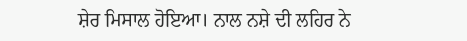ਸ਼ੇਰ ਮਿਸਾਲ ਹੋਇਆ। ਨਾਲ ਨਸ਼ੇ ਦੀ ਲਹਿਰ ਨੇ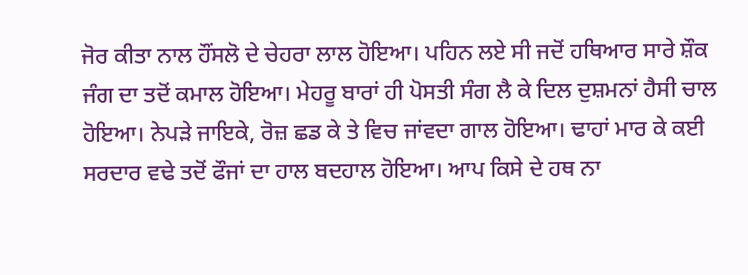ਜੋਰ ਕੀਤਾ ਨਾਲ ਹੌਂਸਲੋ ਦੇ ਚੇਹਰਾ ਲਾਲ ਹੋਇਆ। ਪਹਿਨ ਲਏ ਸੀ ਜਦੋਂ ਹਥਿਆਰ ਸਾਰੇ ਸ਼ੌਕ ਜੰਗ ਦਾ ਤਦੋਂ ਕਮਾਲ ਹੋਇਆ। ਮੇਹਰੂ ਬਾਰਾਂ ਹੀ ਪੋਸਤੀ ਸੰਗ ਲੈ ਕੇ ਦਿਲ ਦੁਸ਼ਮਨਾਂ ਹੈਸੀ ਚਾਲ ਹੋਇਆ। ਨੇਪੜੇ ਜਾਇਕੇ, ਰੋਜ਼ ਛਡ ਕੇ ਤੇ ਵਿਚ ਜਾਂਵਦਾ ਗਾਲ ਹੋਇਆ। ਢਾਹਾਂ ਮਾਰ ਕੇ ਕਈ ਸਰਦਾਰ ਵਢੇ ਤਦੋਂ ਫੌਜਾਂ ਦਾ ਹਾਲ ਬਦਹਾਲ ਹੋਇਆ। ਆਪ ਕਿਸੇ ਦੇ ਹਥ ਨਾ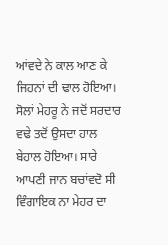ਆਂਵਦੇ ਨੇ ਕਾਲ ਆਣ ਕੇ ਜਿਹਨਾਂ ਦੀ ਢਾਲ ਹੋਇਆ। ਸੋਲਾਂ ਮੇਹਰੂ ਨੇ ਜਦੋਂ ਸਰਦਾਰ ਵਢੇ ਤਦੋਂ ਉਸਦਾ ਹਾਲ ਬੇਹਾਲ ਹੋਇਆ। ਸਾਰੇ ਆਪਣੀ ਜਾਨ ਬਚਾਂਵਦੋ ਸੀ ਵਿੰਗਾਇਕ ਨਾ ਮੇਹਰ ਦਾ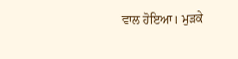ਵਾਲ ਹੋਇਆ। ਮੁੜਕੇ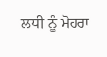ਲਧੀ ਨੂੰ ਮੋਹਰਾ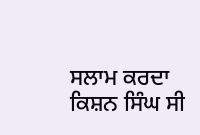ਸਲਾਮ ਕਰਦਾ ਕਿਸ਼ਨ ਸਿੰਘ ਸੀ